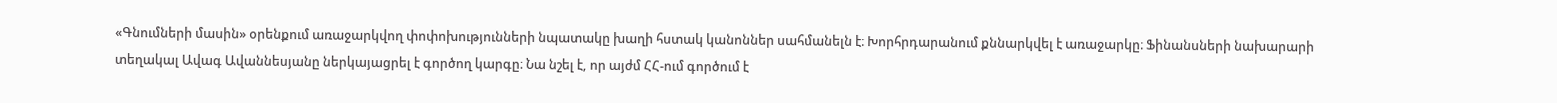«Գնումների մասին» օրենքում առաջարկվող փոփոխությունների նպատակը խաղի հստակ կանոններ սահմանելն է։ Խորհրդարանում քննարկվել է առաջարկը։ Ֆինանսների նախարարի տեղակալ Ավագ Ավաննեսյանը ներկայացրել է գործող կարգը։ Նա նշել է, որ այժմ ՀՀ-ում գործում է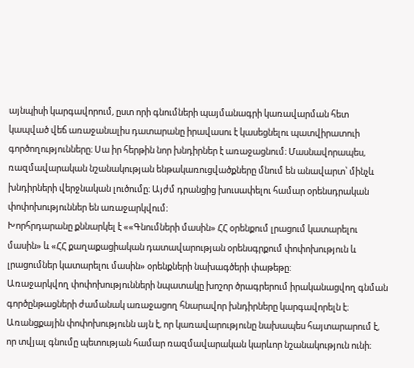այնպիսի կարգավորում, ըստ որի գնումների պայմանագրի կառավարման հետ կապված վեճ առաջանալիս դատարանը իրավասու է կասեցնելու պատվիրատուի գործողությունները։ Սա իր հերթին նոր խնդիրներ է առաջացնում։ Մասնավորապես, ռազմավարական նշանակության ենթակառուցվածքները մնում են անավարտ՝ մինչև խնդիրների վերջնական լուծումը։ Այժմ դրանցից խուսափելու համար օրենսդրական փոփոխություններ են առաջարկվում։
Խորհրդարանը քննարկել է ««Գնումների մասին» ՀՀ օրենքում լրացում կատարելու մասին» և «ՀՀ քաղաքացիական դատավարության օրենսգրքում փոփոխություն և լրացումներ կատարելու մասին» օրենքների նախագծերի փաթեթը:
Առաջարկվող փոփոխությունների նպատակը խոշոր ծրագրերում իրականացվող գնման գործընթացների ժամանակ առաջացող հնարավոր խնդիրները կարգավորելն է։ Առանցքային փոփոխությունն այն է, որ կառավարությունը նախապես հայտարարում է, որ տվյալ գնումը պետության համար ռազմավարական կարևոր նշանակություն ունի։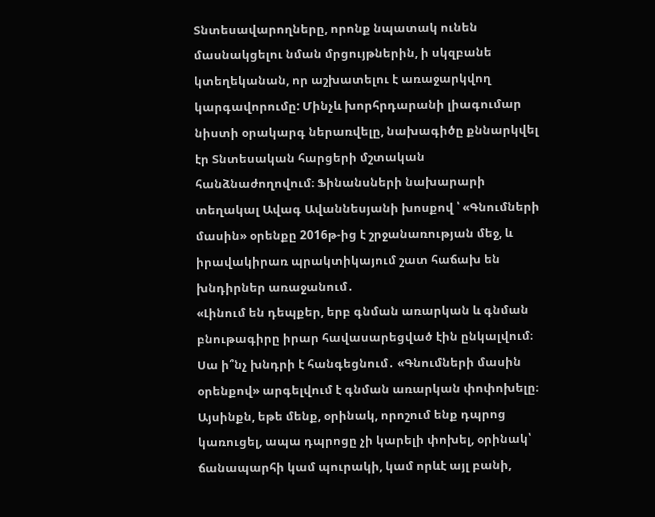Տնտեսավարողները, որոնք նպատակ ունեն մասնակցելու նման մրցույթներին, ի սկզբանե կտեղեկանան, որ աշխատելու է առաջարկվող կարգավորումը: Մինչև խորհրդարանի լիագումար նիստի օրակարգ ներառվելը, նախագիծը քննարկվել էր Տնտեսական հարցերի մշտական հանձնաժողովում։ Ֆինանսների նախարարի տեղակալ Ավագ Ավաննեսյանի խոսքով ՝ «Գնումների մասին» օրենքը 2016թ-ից է շրջանառության մեջ, և իրավակիրառ պրակտիկայում շատ հաճախ են խնդիրներ առաջանում․
«Լինում են դեպքեր, երբ գնման առարկան և գնման բնութագիրը իրար հավասարեցված էին ընկալվում։ Սա ի՞նչ խնդրի է հանգեցնում․ «Գնումների մասին օրենքով» արգելվում է գնման առարկան փոփոխելը։ Այսինքն, եթե մենք, օրինակ, որոշում ենք դպրոց կառուցել, ապա դպրոցը չի կարելի փոխել, օրինակ՝ ճանապարհի կամ պուրակի, կամ որևէ այլ բանի,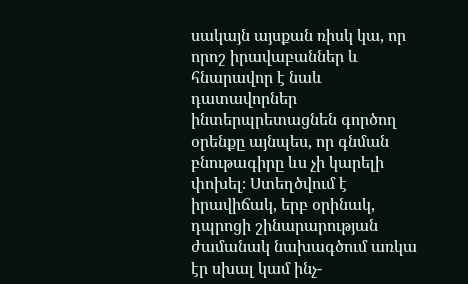սակայն այսքան ռիսկ կա, որ որոշ իրավաբաններ և հնարավոր է նաև դատավորներ ինտերպրետացնեն գործող օրենքը այնպես, որ գնման բնութագիրը ևս չի կարելի փոխել։ Ստեղծվում է իրավիճակ, երբ օրինակ, դպրոցի շինարարության ժամանակ նախագծում առկա էր սխալ կամ ինչ-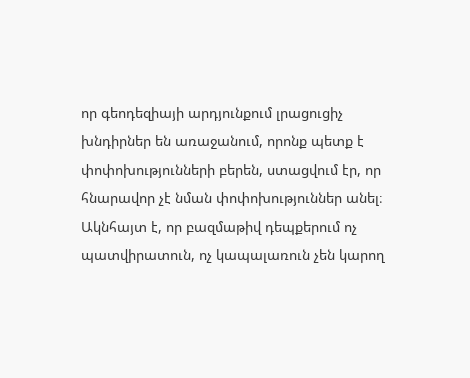որ գեոդեզիայի արդյունքում լրացուցիչ խնդիրներ են առաջանում, որոնք պետք է փոփոխությունների բերեն, ստացվում էր, որ հնարավոր չէ նման փոփոխություններ անել։ Ակնհայտ է, որ բազմաթիվ դեպքերում ոչ պատվիրատուն, ոչ կապալառուն չեն կարող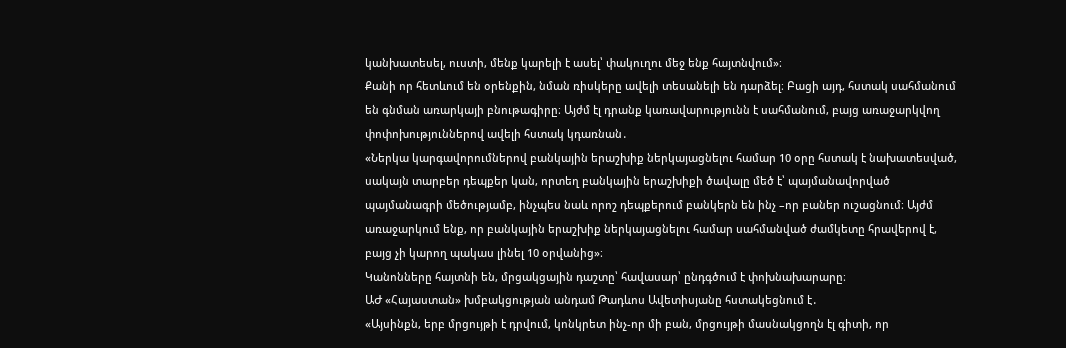կանխատեսել, ուստի, մենք կարելի է ասել՝ փակուղու մեջ ենք հայտնվում»։
Քանի որ հետևում են օրենքին, նման ռիսկերը ավելի տեսանելի են դարձել։ Բացի այդ, հստակ սահմանում են գնման առարկայի բնութագիրը։ Այժմ էլ դրանք կառավարությունն է սահմանում, բայց առաջարկվող փոփոխություններով ավելի հստակ կդառնան․
«Ներկա կարգավորումներով բանկային երաշխիք ներկայացնելու համար 10 օրը հստակ է նախատեսված, սակայն տարբեր դեպքեր կան, որտեղ բանկային երաշխիքի ծավալը մեծ է՝ պայմանավորված պայմանագրի մեծությամբ, ինչպես նաև որոշ դեպքերում բանկերն են ինչ –որ բաներ ուշացնում։ Այժմ առաջարկում ենք, որ բանկային երաշխիք ներկայացնելու համար սահմանված ժամկետը հրավերով է, բայց չի կարող պակաս լինել 10 օրվանից»։
Կանոնները հայտնի են, մրցակցային դաշտը՝ հավասար՝ ընդգծում է փոխնախարարը։
ԱԺ «Հայաստան» խմբակցության անդամ Թադևոս Ավետիսյանը հստակեցնում է․
«Այսինքն, երբ մրցույթի է դրվում, կոնկրետ ինչ-որ մի բան, մրցույթի մասնակցողն էլ գիտի, որ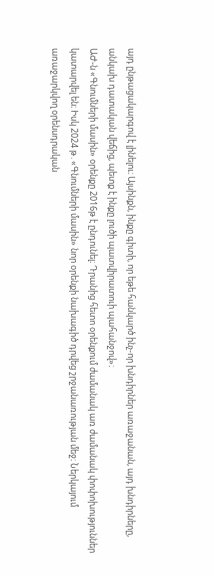այդ ընթացակարգով է լինելու։ Այսինքն, ինքը գիտի, որ եթե հանկարծ ինչ-որ խնդիրներ առաջանան, այդ խնդիրները, անկախ դատական վեճից, պետք է ինքը լուծի պատվիրատուի պահանջով»։
ԱԺ-ն «Գնումների մասին» օրենքը 2016թ է ընդունել։ Դրանից հետո օրենքում ժամանակ առ ժամանակ փոփոխություններ կատարվել են։ Իսկ 2024 թ․«Գնումների մասին» նոր օրենքի նախագիծ դրվեց շրջանառության մեջ։ Ներկայում առաջարկվող օրենսդրական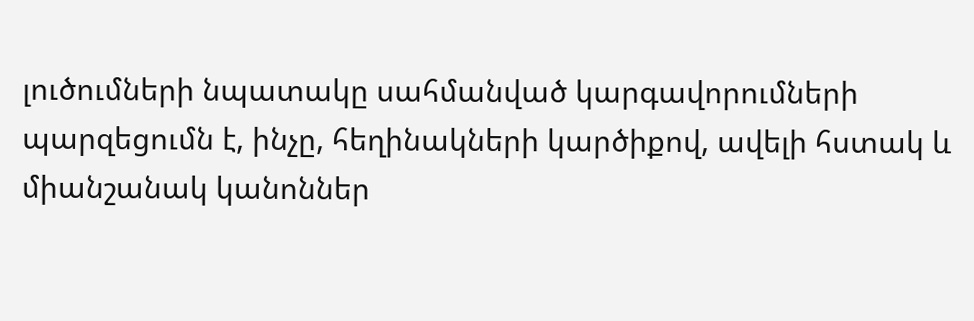լուծումների նպատակը սահմանված կարգավորումների պարզեցումն է, ինչը, հեղինակների կարծիքով, ավելի հստակ և միանշանակ կանոններ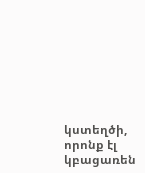կստեղծի, որոնք էլ կբացառեն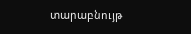տարաբնույթ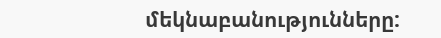մեկնաբանությունները: